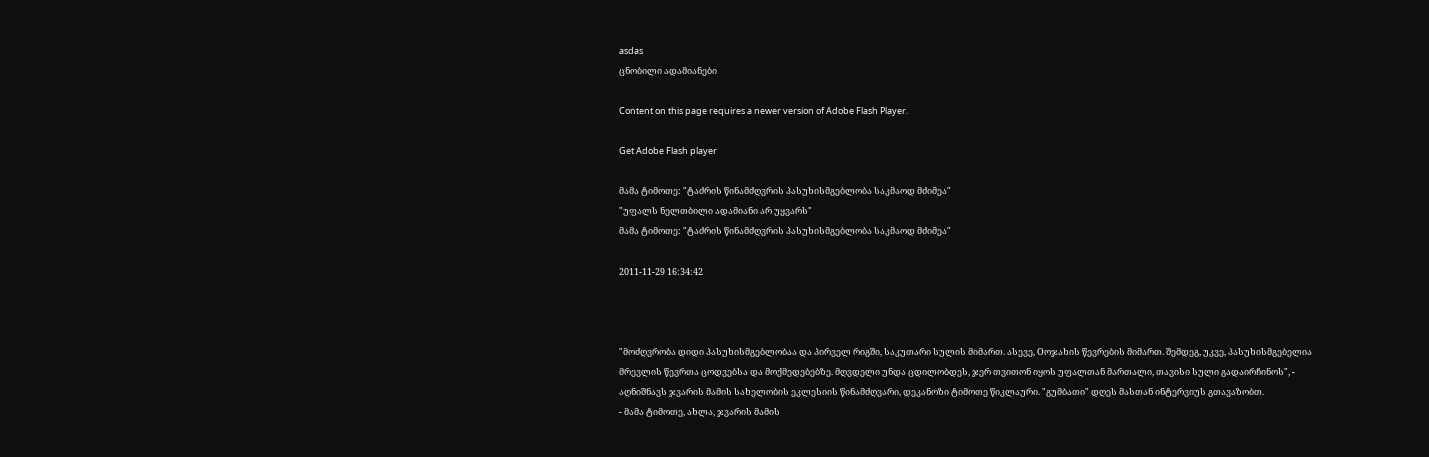asdas
ცნობილი ადამიანები

Content on this page requires a newer version of Adobe Flash Player.

Get Adobe Flash player

მამა ტიმოთე: "ტაძრის წინამძღვრის პასუხისმგებლობა საკმაოდ მძიმეა"
"უფალს ნელთბილი ადამიანი არ უყვარს"
მამა ტიმოთე: "ტაძრის წინამძღვრის პასუხისმგებლობა საკმაოდ მძიმეა"

2011-11-29 16:34:42



"მოძღვრობა დიდი პასუხისმგებლობაა და პირველ რიგში, საკუთარი სულის მიმართ. ასევე, Oოჯახის წევრების მიმართ. შემდეგ, უკვე, პასუხისმგებელია მრევლის წევრთა ცოდვებსა და მოქმედებებზე. მღვდელი უნდა ცდილობდეს, ჯერ თვითონ იყოს უფალთან მართალი, თავისი სული გადაირჩინოს", - აღნიშნავს ჯვარის მამის სახელობის ეკლესიის წინამძღვარი, დეკანოზი ტიმოთე წიკლაური. "გუმბათი" დღეს მასთან ინტერვიუს გთავაზობთ.
- მამა ტიმოთე, ახლა, ჯვარის მამის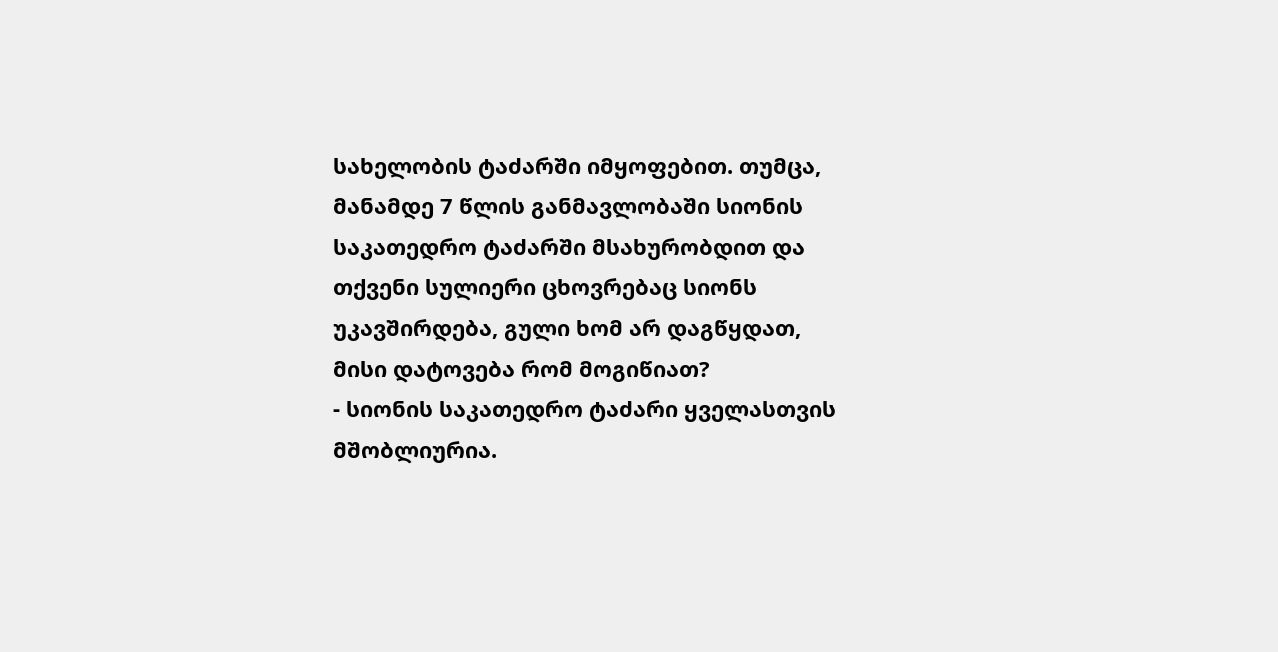სახელობის ტაძარში იმყოფებით. თუმცა, მანამდე 7 წლის განმავლობაში სიონის საკათედრო ტაძარში მსახურობდით და თქვენი სულიერი ცხოვრებაც სიონს უკავშირდება, გული ხომ არ დაგწყდათ, მისი დატოვება რომ მოგიწიათ?
- სიონის საკათედრო ტაძარი ყველასთვის მშობლიურია.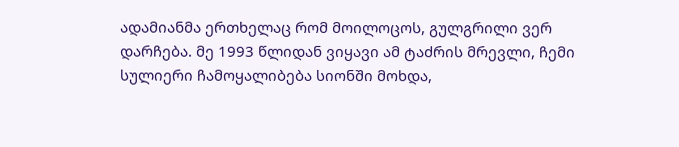ადამიანმა ერთხელაც რომ მოილოცოს, გულგრილი ვერ დარჩება. მე 1993 წლიდან ვიყავი ამ ტაძრის მრევლი, ჩემი სულიერი ჩამოყალიბება სიონში მოხდა,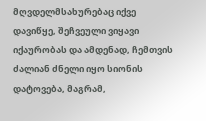მღვდელმსახურებაც იქვე დავიწყე, შეჩვეული ვიყავი იქაურობას და ამდენად, ჩემთვის ძალიან ძნელი იყო სიონის დატოვება, მაგრამ,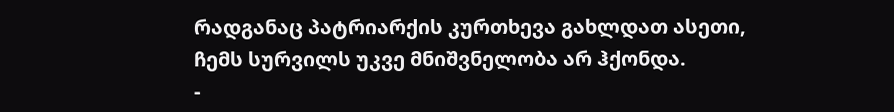რადგანაც პატრიარქის კურთხევა გახლდათ ასეთი, ჩემს სურვილს უკვე მნიშვნელობა არ ჰქონდა.
-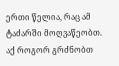ერთი წელია, რაც ამ ტაძარში მოღვაწეობთ. აქ როგორ გრძნობთ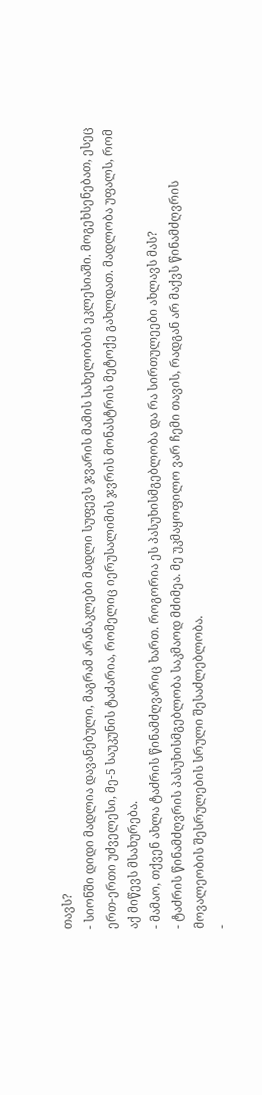თავს?
- სიონში დიდი მადლია დავანებული, მაგრამ არანაკლები მადლი სუფევს ჯვარის მამის სახელობის ეკლესიაში. მოგეხსენებათ, ესეც ერთ-ერთი უძველესი, მე-5 საუკუნის ტაძარია, რომელიც იერუსალიმის ჯვრის მონასტრის მეტოქე გახლდათ. მადლობა უფალს, რომ აქ მიწევს მსახურება.
- მამაო, თქვენ ახლა ტაძრის წინამძღვარიც ხართ. როგორია ეს პასუხისმგებლობა და რა სირთულეები ახლავს მას?
- ტაძრის წინამძღვრის პასუხისმგებლობა საკმაოდ მძიმეა. მე უკმაყოფილო ვარ ჩემი თავის, რადგან არ მაქვს წინამძღვრის მოვალეობის შესრულების სრული შესაძლებლობა.
-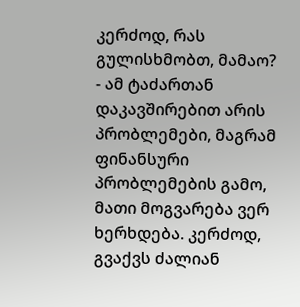კერძოდ, რას გულისხმობთ, მამაო?
- ამ ტაძართან დაკავშირებით არის პრობლემები, მაგრამ ფინანსური პრობლემების გამო, მათი მოგვარება ვერ ხერხდება. კერძოდ, გვაქვს ძალიან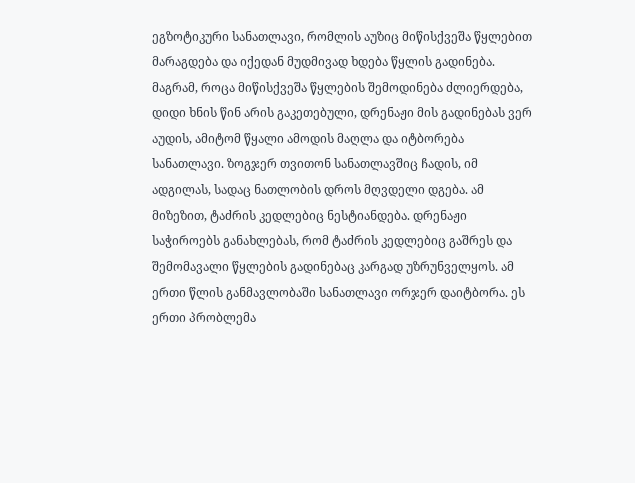ეგზოტიკური სანათლავი, რომლის აუზიც მიწისქვეშა წყლებით მარაგდება და იქედან მუდმივად ხდება წყლის გადინება. მაგრამ, როცა მიწისქვეშა წყლების შემოდინება ძლიერდება, დიდი ხნის წინ არის გაკეთებული, დრენაჟი მის გადინებას ვერ აუდის, ამიტომ წყალი ამოდის მაღლა და იტბორება სანათლავი. ზოგჯერ თვითონ სანათლავშიც ჩადის, იმ ადგილას, სადაც ნათლობის დროს მღვდელი დგება. ამ მიზეზით, ტაძრის კედლებიც ნესტიანდება. დრენაჟი საჭიროებს განახლებას, რომ ტაძრის კედლებიც გაშრეს და შემომავალი წყლების გადინებაც კარგად უზრუნველყოს. ამ ერთი წლის განმავლობაში სანათლავი ორჯერ დაიტბორა. ეს ერთი პრობლემა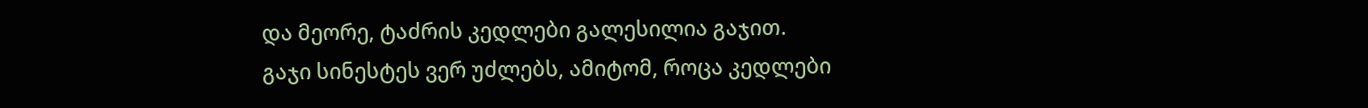და მეორე, ტაძრის კედლები გალესილია გაჯით. გაჯი სინესტეს ვერ უძლებს, ამიტომ, როცა კედლები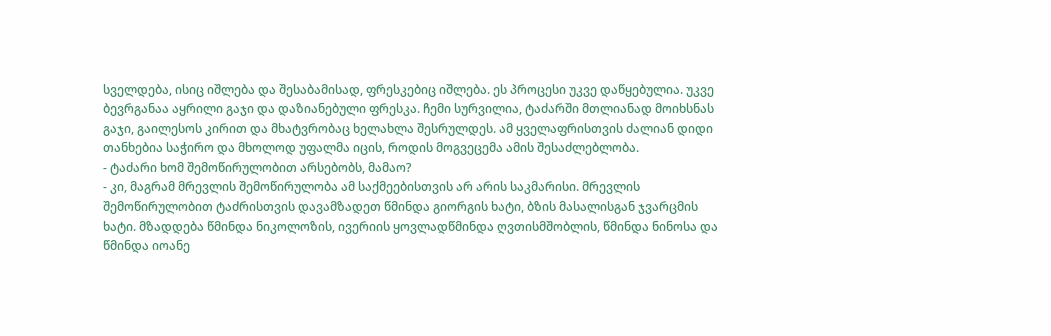სველდება, ისიც იშლება და შესაბამისად, ფრესკებიც იშლება. ეს პროცესი უკვე დაწყებულია. უკვე ბევრგანაა აყრილი გაჯი და დაზიანებული ფრესკა. ჩემი სურვილია, ტაძარში მთლიანად მოიხსნას გაჯი, გაილესოს კირით და მხატვრობაც ხელახლა შესრულდეს. ამ ყველაფრისთვის ძალიან დიდი თანხებია საჭირო და მხოლოდ უფალმა იცის, როდის მოგვეცემა ამის შესაძლებლობა.
- ტაძარი ხომ შემოწირულობით არსებობს, მამაო?
- კი, მაგრამ მრევლის შემოწირულობა ამ საქმეებისთვის არ არის საკმარისი. მრევლის შემოწირულობით ტაძრისთვის დავამზადეთ წმინდა გიორგის ხატი, ბზის მასალისგან ჯვარცმის ხატი. მზადდება წმინდა ნიკოლოზის, ივერიის ყოვლადწმინდა ღვთისმშობლის, წმინდა ნინოსა და წმინდა იოანე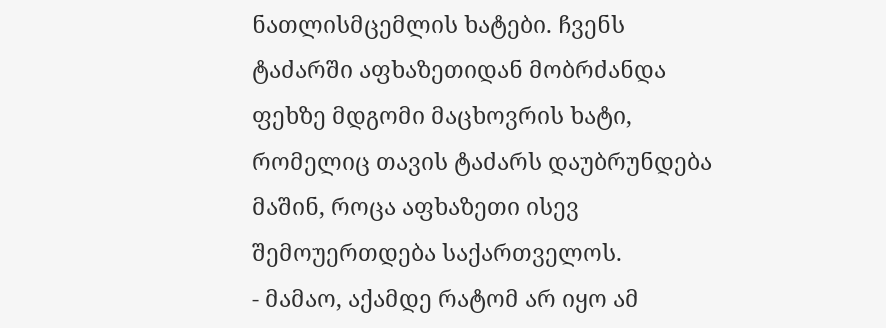ნათლისმცემლის ხატები. ჩვენს ტაძარში აფხაზეთიდან მობრძანდა ფეხზე მდგომი მაცხოვრის ხატი, რომელიც თავის ტაძარს დაუბრუნდება მაშინ, როცა აფხაზეთი ისევ შემოუერთდება საქართველოს.
- მამაო, აქამდე რატომ არ იყო ამ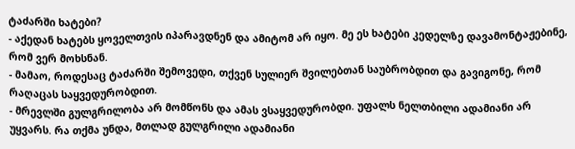ტაძარში ხატები?
- აქედან ხატებს ყოველთვის იპარავდნენ და ამიტომ არ იყო. მე ეს ხატები კედელზე დავამონტაჟებინე, რომ ვერ მოხსნან.
- მამაო, როდესაც ტაძარში შემოვედი, თქვენ სულიერ შვილებთან საუბრობდით და გავიგონე, რომ რაღაცას საყვედურობდით.
- მრევლში გულგრილობა არ მომწონს და ამას ვსაყვედურობდი. უფალს ნელთბილი ადამიანი არ უყვარს. რა თქმა უნდა, მთლად გულგრილი ადამიანი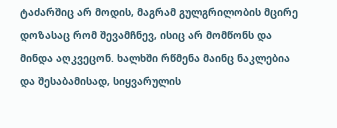ტაძარშიც არ მოდის, მაგრამ გულგრილობის მცირე დოზასაც რომ შევამჩნევ, ისიც არ მომწონს და მინდა აღკვეცონ. ხალხში რწმენა მაინც ნაკლებია და შესაბამისად, სიყვარულის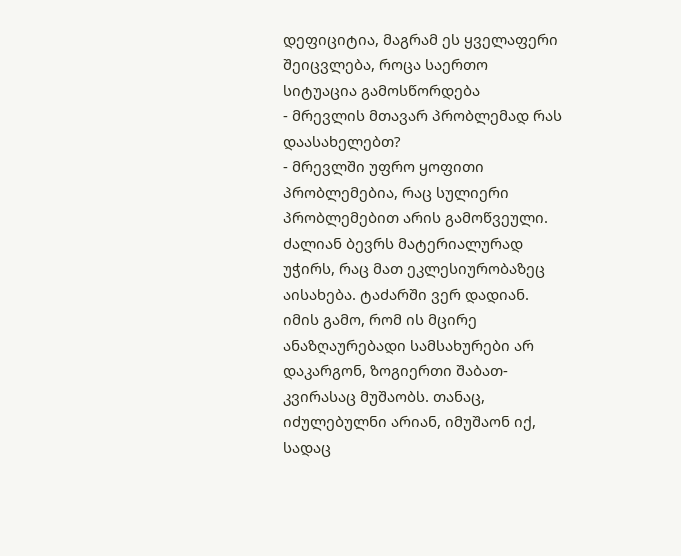დეფიციტია, მაგრამ ეს ყველაფერი შეიცვლება, როცა საერთო სიტუაცია გამოსწორდება
- მრევლის მთავარ პრობლემად რას დაასახელებთ?
- მრევლში უფრო ყოფითი პრობლემებია, რაც სულიერი პრობლემებით არის გამოწვეული. ძალიან ბევრს მატერიალურად უჭირს, რაც მათ ეკლესიურობაზეც აისახება. ტაძარში ვერ დადიან. იმის გამო, რომ ის მცირე ანაზღაურებადი სამსახურები არ დაკარგონ, ზოგიერთი შაბათ-კვირასაც მუშაობს. თანაც, იძულებულნი არიან, იმუშაონ იქ, სადაც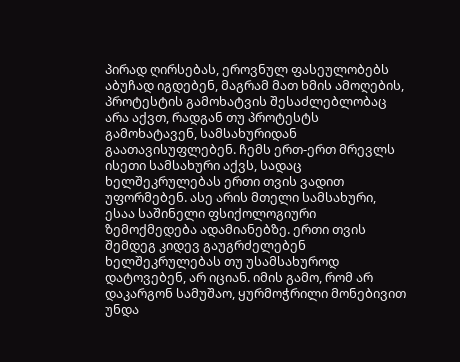პირად ღირსებას, ეროვნულ ფასეულობებს აბუჩად იგდებენ, მაგრამ მათ ხმის ამოღების, პროტესტის გამოხატვის შესაძლებლობაც არა აქვთ, რადგან თუ პროტესტს გამოხატავენ, სამსახურიდან გაათავისუფლებენ. ჩემს ერთ-ერთ მრევლს ისეთი სამსახური აქვს, სადაც ხელშეკრულებას ერთი თვის ვადით უფორმებენ. ასე არის მთელი სამსახური, ესაა საშინელი ფსიქოლოგიური ზემოქმედება ადამიანებზე. ერთი თვის შემდეგ კიდევ გაუგრძელებენ ხელშეკრულებას თუ უსამსახუროდ დატოვებენ, არ იციან. იმის გამო, რომ არ დაკარგონ სამუშაო, ყურმოჭრილი მონებივით უნდა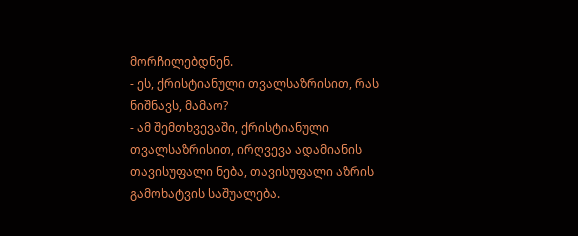მორჩილებდნენ.
- ეს, ქრისტიანული თვალსაზრისით, რას ნიშნავს, მამაო?
- ამ შემთხვევაში, ქრისტიანული თვალსაზრისით, ირღვევა ადამიანის თავისუფალი ნება, თავისუფალი აზრის გამოხატვის საშუალება.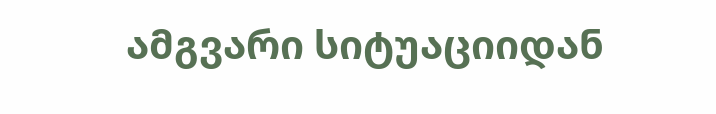ამგვარი სიტუაციიდან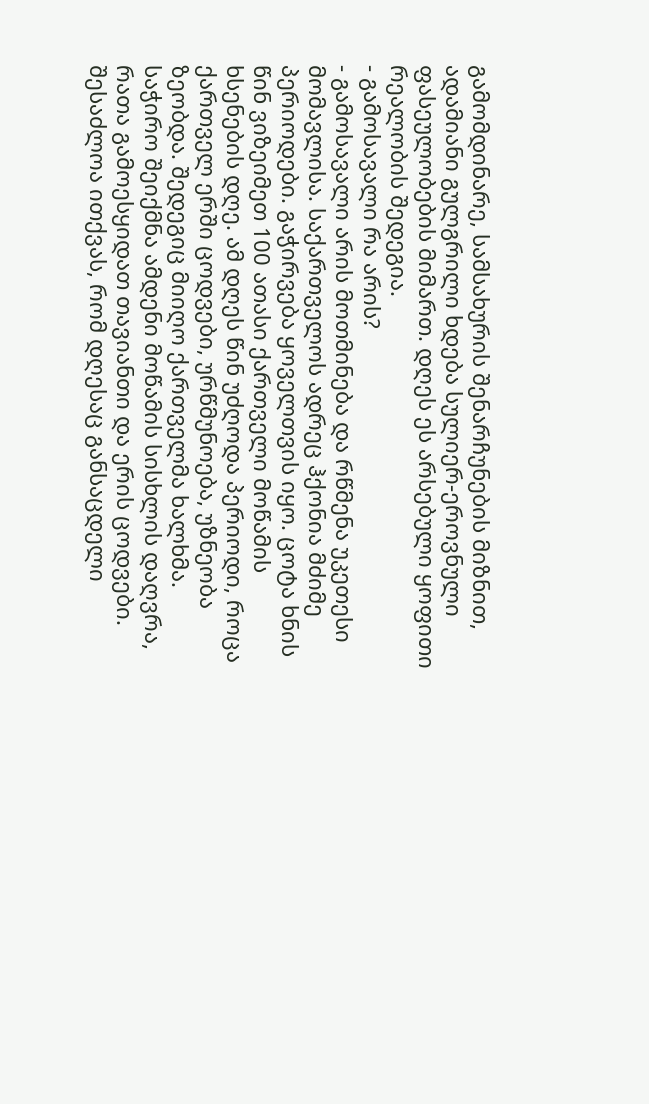გამომდინარე, სამსახურის შენარჩუნების მიზნით, ადამიანი გულგრილი ხდება სულიერ-ეროვნული ფასეულობების მიმართ. დღეს ეს არსებული ყოფითი რეალობის შედეგია.
- გამოსავალი რა არის?
- გამოსავალი არის მოთმინება და რწმენა უკეთესი მომავლისა. საქართველოს ადრეც ჰქონია მძიმე პერიოდები. გაჭირვება ყოველთვის იყო. ცოტა ხნის წინ ვიზეიმეთ 100 ათასი ქართველი მოწამის ხსენების დღე. ამ დღეს წინ უძღოდა პერიოდი, როცა ქართველ ერში ცოდვები, ურწმუნოება, უზნეობა ზეობდა. შედეგიც მიიღო ქართველმა ხალხმა. საჭირო შეიქმნა ამდენი მოწამის სისხლის დაღვრა, რათა გამოესყიდათ თავიანთი და ერის ცოდვები. შესაძლოა ითქვას, რომ დღესაც განსაცდელი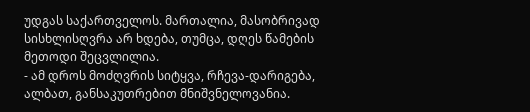უდგას საქართველოს. მართალია, მასობრივად სისხლისღვრა არ ხდება, თუმცა, დღეს წამების მეთოდი შეცვლილია.
- ამ დროს მოძღვრის სიტყვა, რჩევა-დარიგება, ალბათ, განსაკუთრებით მნიშვნელოვანია.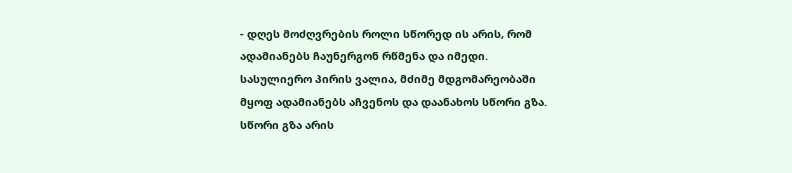- დღეს მოძღვრების როლი სწორედ ის არის, რომ ადამიანებს ჩაუნერგონ რწმენა და იმედი. სასულიერო პირის ვალია, მძიმე მდგომარეობაში მყოფ ადამიანებს აჩვენოს და დაანახოს სწორი გზა. სწორი გზა არის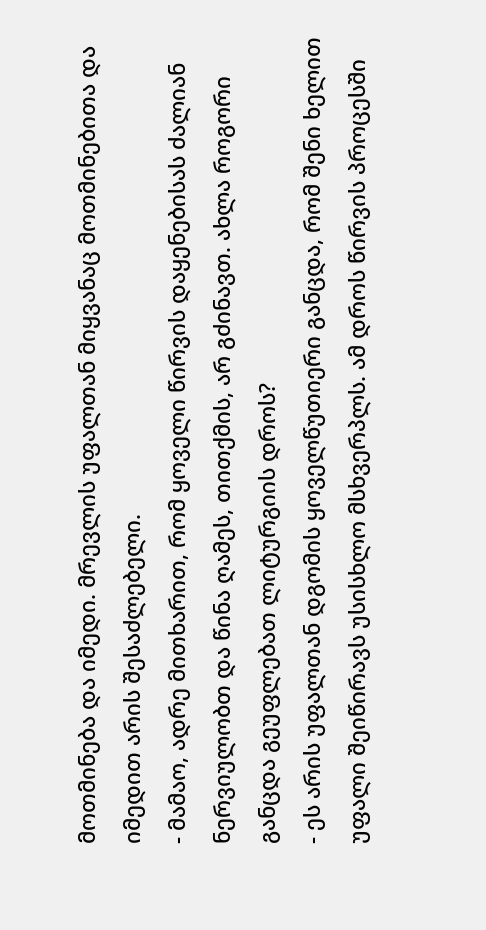მოთმინება და იმედი. მრევლის უფალთან მიყვანაც მოთმინებითა და იმედით არის შესაძლებელი.
- მამაო, ადრე მითხარით, რომ ყოველი წირვის დაყენებისას ძალიან ნერვიულობთ და წინა ღამეს, თითქმის, არ გძინავთ. ახლა როგორი განცდა გეუფლებათ ლიტურგიის დროს?
- ეს არის უფალთან დგომის ყოველწუთიერი განცდა, რომ შენი ხელით უფალი შეიწირავს უსისხლო მსხვერპლს. ამ დროს წირვის პროცესში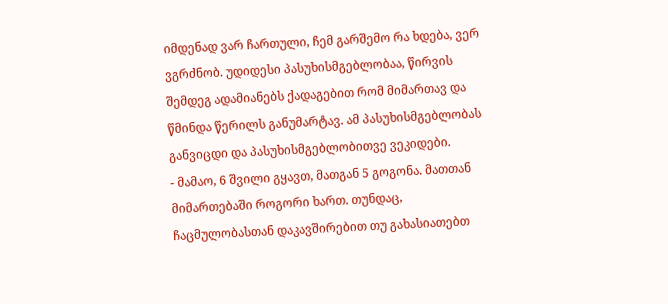იმდენად ვარ ჩართული, ჩემ გარშემო რა ხდება, ვერ ვგრძნობ. უდიდესი პასუხისმგებლობაა, წირვის შემდეგ ადამიანებს ქადაგებით რომ მიმართავ და წმინდა წერილს განუმარტავ. ამ პასუხისმგებლობას განვიცდი და პასუხისმგებლობითვე ვეკიდები.
- მამაო, 6 შვილი გყავთ, მათგან 5 გოგონა. მათთან მიმართებაში როგორი ხართ. თუნდაც, ჩაცმულობასთან დაკავშირებით თუ გახასიათებთ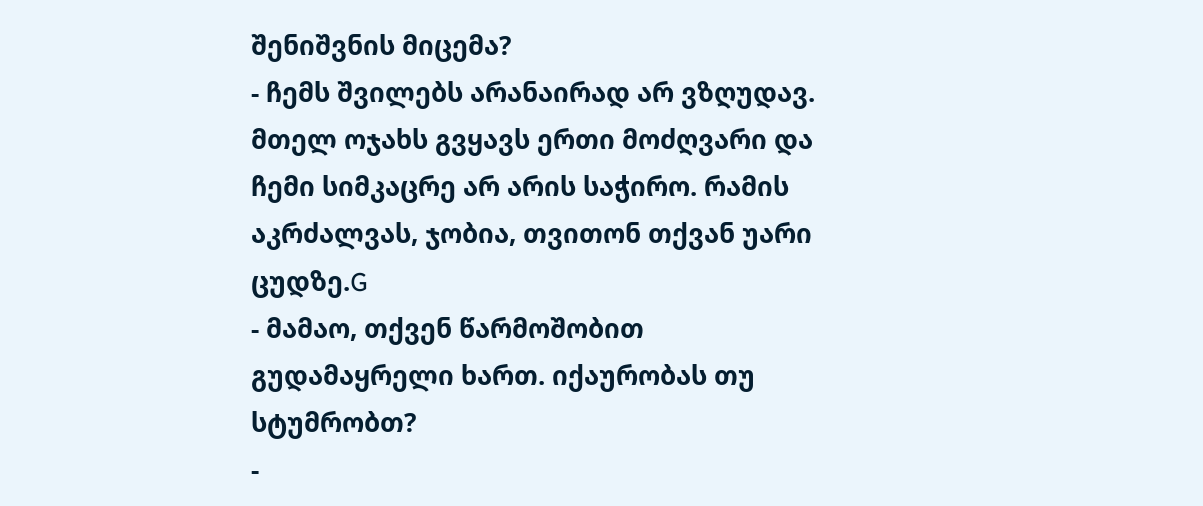შენიშვნის მიცემა?
- ჩემს შვილებს არანაირად არ ვზღუდავ. მთელ ოჯახს გვყავს ერთი მოძღვარი და ჩემი სიმკაცრე არ არის საჭირო. რამის აკრძალვას, ჯობია, თვითონ თქვან უარი ცუდზე.G
- მამაო, თქვენ წარმოშობით გუდამაყრელი ხართ. იქაურობას თუ სტუმრობთ?
-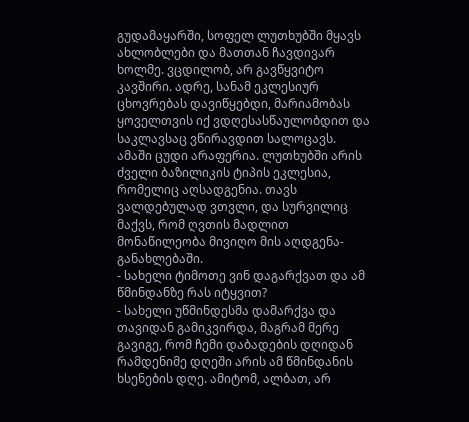გუდამაყარში, სოფელ ლუთხუბში მყავს ახლობლები და მათთან ჩავდივარ ხოლმე. ვცდილობ, არ გავწყვიტო კავშირი. ადრე, სანამ ეკლესიურ ცხოვრებას დავიწყებდი, მარიამობას ყოველთვის იქ ვდღესასწაულობდით და საკლავსაც ვწირავდით სალოცავს. ამაში ცუდი არაფერია. ლუთხუბში არის ძველი ბაზილიკის ტიპის ეკლესია, რომელიც აღსადგენია. თავს ვალდებულად ვთვლი, და სურვილიც მაქვს, რომ ღვთის მადლით მონაწილეობა მივიღო მის აღდგენა-განახლებაში.
- სახელი ტიმოთე ვინ დაგარქვათ და ამ წმინდანზე რას იტყვით?
- სახელი უწმინდესმა დამარქვა და თავიდან გამიკვირდა, მაგრამ მერე გავიგე, რომ ჩემი დაბადების დღიდან რამდენიმე დღეში არის ამ წმინდანის ხსენების დღე. ამიტომ, ალბათ, არ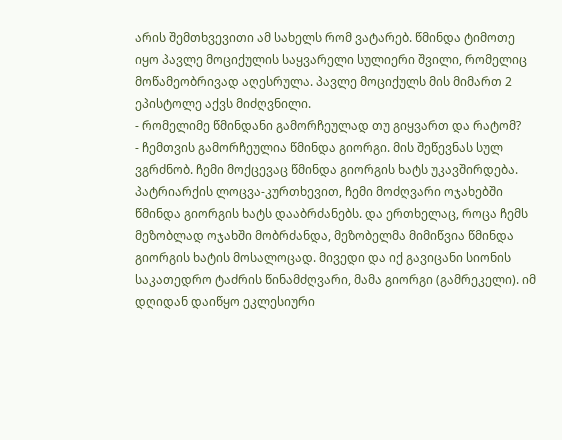არის შემთხვევითი ამ სახელს რომ ვატარებ. წმინდა ტიმოთე იყო პავლე მოციქულის საყვარელი სულიერი შვილი, რომელიც მოწამეობრივად აღესრულა. პავლე მოციქულს მის მიმართ 2 ეპისტოლე აქვს მიძღვნილი.
- რომელიმე წმინდანი გამორჩეულად თუ გიყვართ და რატომ?
- ჩემთვის გამორჩეულია წმინდა გიორგი. მის შეწევნას სულ ვგრძნობ. ჩემი მოქცევაც წმინდა გიორგის ხატს უკავშირდება. პატრიარქის ლოცვა-კურთხევით, ჩემი მოძღვარი ოჯახებში წმინდა გიორგის ხატს დააბრძანებს. და ერთხელაც, როცა ჩემს მეზობლად ოჯახში მობრძანდა, მეზობელმა მიმიწვია წმინდა გიორგის ხატის მოსალოცად. მივედი და იქ გავიცანი სიონის საკათედრო ტაძრის წინამძღვარი, მამა გიორგი (გამრეკელი). იმ დღიდან დაიწყო ეკლესიური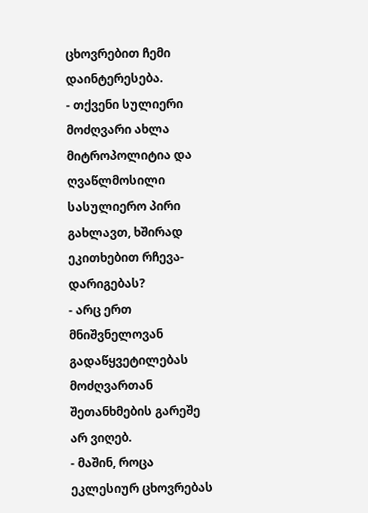ცხოვრებით ჩემი დაინტერესება.
- თქვენი სულიერი მოძღვარი ახლა მიტროპოლიტია და ღვაწლმოსილი სასულიერო პირი გახლავთ, ხშირად ეკითხებით რჩევა-დარიგებას?
- არც ერთ მნიშვნელოვან გადაწყვეტილებას მოძღვართან შეთანხმების გარეშე არ ვიღებ.
- მაშინ, როცა ეკლესიურ ცხოვრებას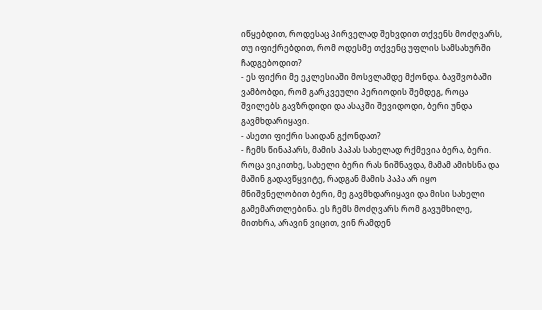იწყებდით, როდესაც პირველად შეხვდით თქვენს მოძღვარს, თუ იფიქრებდით, რომ ოდესმე თქვენც უფლის სამსახურში ჩადგებოდით?
- ეს ფიქრი მე ეკლესიაში მოსვლამდე მქონდა. ბავშვობაში ვამბობდი, რომ გარკვეული პერიოდის შემდეგ, როცა შვილებს გავზრდიდი და ასაკში შევიდოდი, ბერი უნდა გავმხდარიყავი.
- ასეთი ფიქრი საიდან გქონდათ?
- ჩემს წინაპარს, მამის პაპას სახელად რქმევია ბერა, ბერი. როცა ვიკითხე, სახელი ბერი რას ნიშნავდა, მამამ ამიხსნა და მაშინ გადავწყვიტე, რადგან მამის პაპა არ იყო მნიშვნელობით ბერი, მე გავმხდარიყავი და მისი სახელი გამემართლებინა. ეს ჩემს მოძღვარს რომ გავუმხილე, მითხრა, არავინ ვიცით, ვინ რამდენ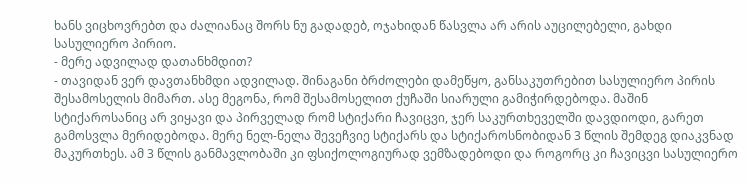ხანს ვიცხოვრებთ და ძალიანაც შორს ნუ გადადებ, ოჯახიდან წასვლა არ არის აუცილებელი, გახდი სასულიერო პირიო.
- მერე ადვილად დათანხმდით?
- თავიდან ვერ დავთანხმდი ადვილად. შინაგანი ბრძოლები დამეწყო, განსაკუთრებით სასულიერო პირის შესამოსელის მიმართ. ასე მეგონა, რომ შესამოსელით ქუჩაში სიარული გამიჭირდებოდა. მაშინ სტიქაროსანიც არ ვიყავი და პირველად რომ სტიქარი ჩავიცვი, ჯერ საკურთხეველში დავდიოდი, გარეთ გამოსვლა მერიდებოდა. მერე ნელ-ნელა შევეჩვიე სტიქარს და სტიქაროსნობიდან 3 წლის შემდეგ დიაკვნად მაკურთხეს. ამ 3 წლის განმავლობაში კი ფსიქოლოგიურად ვემზადებოდი და როგორც კი ჩავიცვი სასულიერო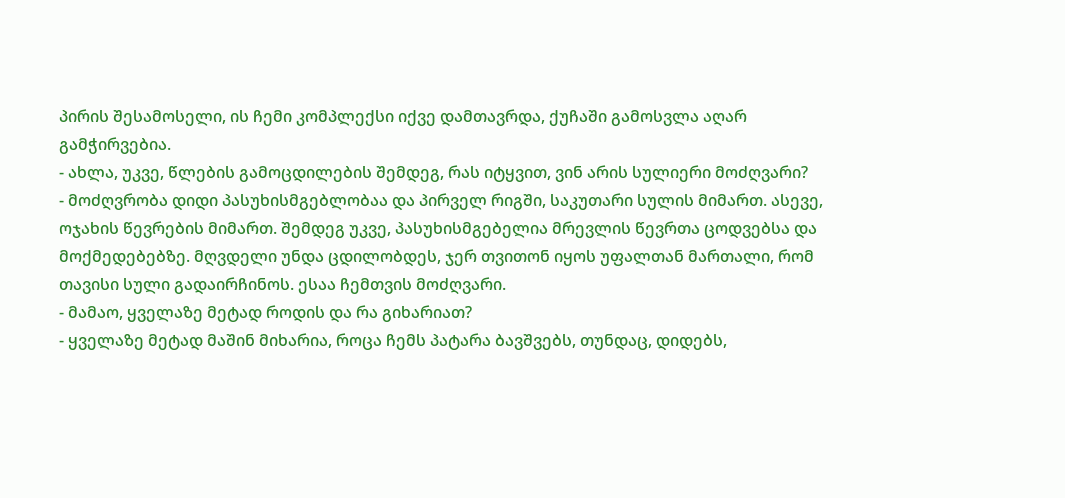პირის შესამოსელი, ის ჩემი კომპლექსი იქვე დამთავრდა, ქუჩაში გამოსვლა აღარ გამჭირვებია.
- ახლა, უკვე, წლების გამოცდილების შემდეგ, რას იტყვით, ვინ არის სულიერი მოძღვარი?
- მოძღვრობა დიდი პასუხისმგებლობაა და პირველ რიგში, საკუთარი სულის მიმართ. ასევე, ოჯახის წევრების მიმართ. შემდეგ უკვე, პასუხისმგებელია მრევლის წევრთა ცოდვებსა და მოქმედებებზე. მღვდელი უნდა ცდილობდეს, ჯერ თვითონ იყოს უფალთან მართალი, რომ თავისი სული გადაირჩინოს. ესაა ჩემთვის მოძღვარი.
- მამაო, ყველაზე მეტად როდის და რა გიხარიათ?
- ყველაზე მეტად მაშინ მიხარია, როცა ჩემს პატარა ბავშვებს, თუნდაც, დიდებს,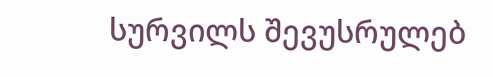სურვილს შევუსრულებ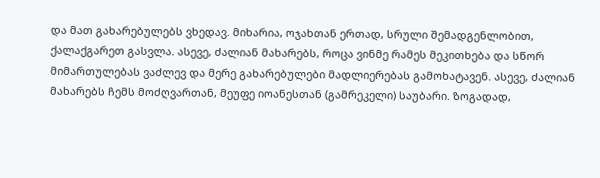და მათ გახარებულებს ვხედავ. მიხარია, ოჯახთან ერთად, სრული შემადგენლობით, ქალაქგარეთ გასვლა. ასევე, ძალიან მახარებს, როცა ვინმე რამეს მეკითხება და სწორ მიმართულებას ვაძლევ და მერე გახარებულები მადლიერებას გამოხატავენ. ასევე, ძალიან მახარებს ჩემს მოძღვართან, მეუფე იოანესთან (გამრეკელი) საუბარი. ზოგადად,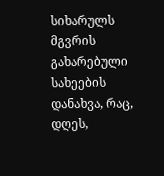სიხარულს მგვრის გახარებული სახეების დანახვა, რაც, დღეს,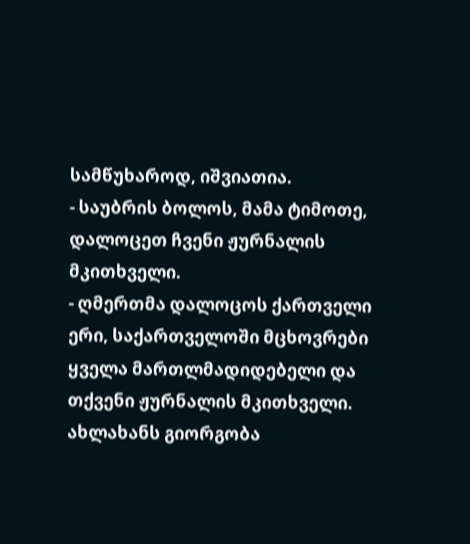სამწუხაროდ, იშვიათია.
- საუბრის ბოლოს, მამა ტიმოთე, დალოცეთ ჩვენი ჟურნალის მკითხველი.
- ღმერთმა დალოცოს ქართველი ერი, საქართველოში მცხოვრები ყველა მართლმადიდებელი და თქვენი ჟურნალის მკითხველი. ახლახანს გიორგობა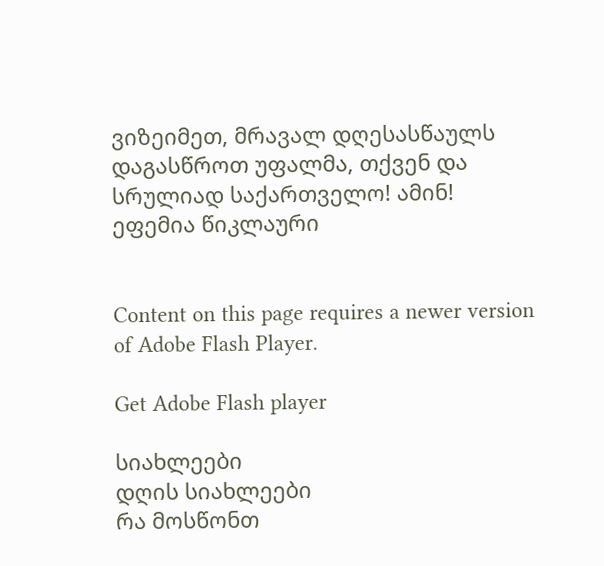ვიზეიმეთ, მრავალ დღესასწაულს დაგასწროთ უფალმა, თქვენ და სრულიად საქართველო! ამინ!
ეფემია წიკლაური


Content on this page requires a newer version of Adobe Flash Player.

Get Adobe Flash player

სიახლეები
დღის სიახლეები
რა მოსწონთ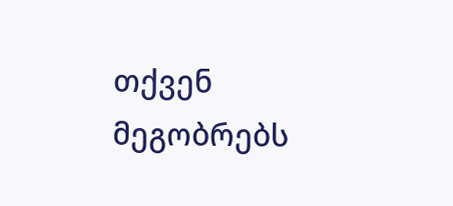თქვენ მეგობრებს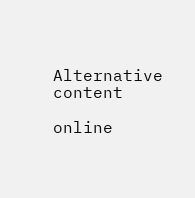Alternative content

online